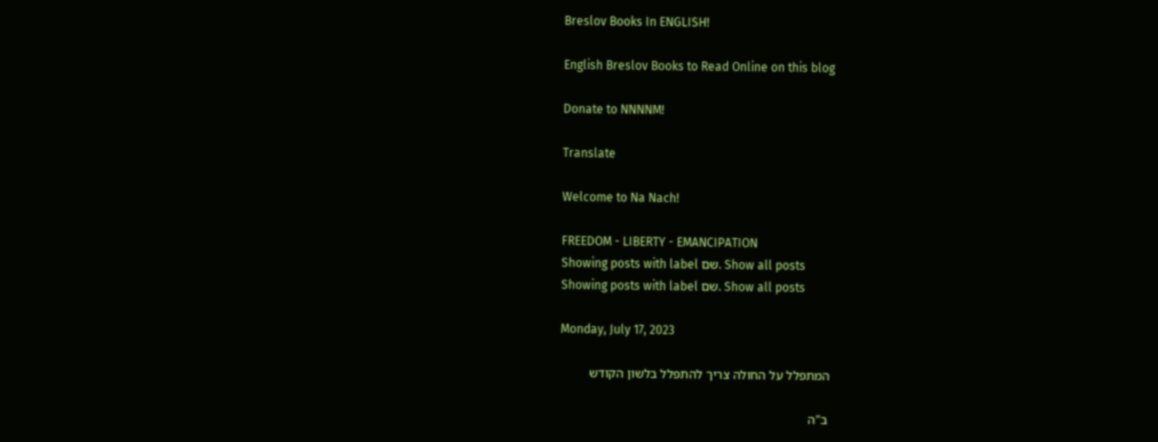Breslov Books In ENGLISH!

English Breslov Books to Read Online on this blog

Donate to NNNNM!

Translate

Welcome to Na Nach!

FREEDOM - LIBERTY - EMANCIPATION
Showing posts with label שם. Show all posts
Showing posts with label שם. Show all posts

Monday, July 17, 2023

המתפלל על החולה צריך להתפלל בלשון הקודש

 ב"ה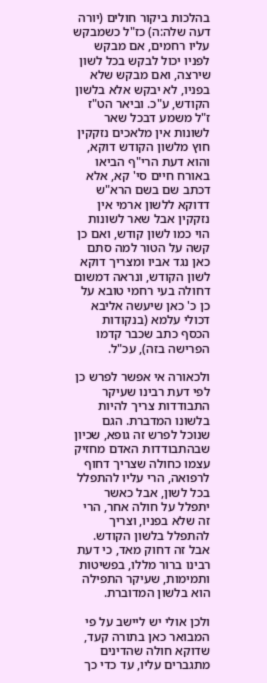בהלכות ביקור חולים (יורה דעה שלה:ה) כז"ל כשמבקש עליו רחמים, אם מבקש לפניו יכול לבקש בכל לשון שירצה, ואם מבקש שלא בפניו, לא יבקש אלא בלשון הקודש, ע"כ. וביאר הט"ז ז"ל משמע דבכל שאר לשונות אין מלאכים נזקקין חוץ מלשון הקודש דוקא, והוא דעת הרי"ף הביאו באורח חיים סי' קא, אלא דכתב שם בשם הרא"ש דדוקא ללשון ארמי אין נזקקין אבל שאר לשונות הוי כמו לשון קודש, ואם כן קשה על הטור למה סתם כאן נגד אביו ומצריך דוקא לשון הקודש, ונראה דמשום דחולה בעי רחמי טובא על כן כ' כאן שיעשה אליבא דכולי עלמא (בנקודות הכסף כתב שכבר קדמו הפרישה בזה), עכ"ל.

ולכאורה אי אפשר לפרש כן לפי דעת רבינו שעיקר התבודדות צריך להיות בלשונו המדברת. הגם שנוכל לפרש זה גופא, שכיון שבהתבודדות האדם מחזיק עצמו כחולה שצריך דחוף לרפואה, הרי עליו להתפלל בכל לשון, אבל כאשר יתפלל על חולה אחר, הרי זה שלא בפניו, וצריך להתפלל בלשון הקודש. אבל זה דחוק מאד, כי דעת רבינו ברור מללו, בפשיטות ותמימות, שעיקר התפילה הוא בלשון המדוברת.

ולכן אולי יש ליישב על פי המבואר כאן בתורה קעד, שדוקא חולה שהדינים מתגברים עליו, עד כדי כך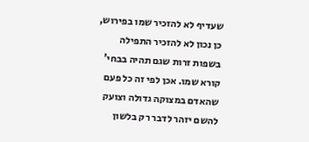שעדיף לא להזכיר שמו בפירוש, כן נכון לא להזכיר התפילה בשפות זרות שגם תהיה בבחי' קורא שמו. אכן לפי זה כל פעם שהאדם במצוקה גדולה וצועק להשם יזהר לדבר רק בלשון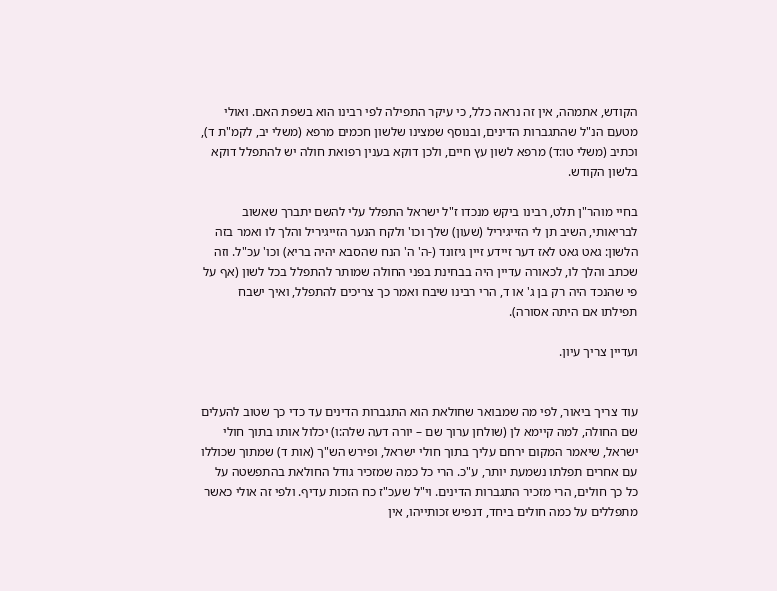הקודש, אתמהה, אין זה נראה כלל, כי עיקר התפילה לפי רבינו הוא בשפת האם. ואולי מטעם הנ"ל שהתגברות הדינים, ובנוסף שמצינו שלשון חכמים מרפא (משלי יב, לקמ"ת ד), וכתיב (משלי טו:ד) מרפא לשון עץ חיים, ולכן דוקא בענין רפואת חולה יש להתפלל דוקא בלשון הקודש.

בחיי מוהר"ן תלט, רבינו ביקש מנכדו ז"ל ישראל התפלל עלי להשם יתברך שאשוב לבריאותי, השיב תן לי הזייגיריל (שעון) שלך וכו' ולקח הנער הזייגיריל והלך לו ואמר בזה הלשון: גאט גאט לאז דער זיידע זיין גיזונד (-ה' ה' הנח שהסבא יהיה בריא) וכו' עכ"ל. וזה שכתב והלך לו, לכאורה עדיין היה בבחינת בפני החולה שמותר להתפלל בכל לשון (אף על פי שהנכד היה רק בן ג' או ד, הרי רבינו שיבח ואמר כך צריכים להתפלל, ואיך ישבח תפילתו אם היתה אסורה).

ועדיין צריך עיון.


עוד צריך ביאור, לפי מה שמבואר שחולאת הוא התגברות הדינים עד כדי כך שטוב להעלים שם החולה, למה קיימא לן (שולחן ערוך שם – יורה דעה שלה:ו) יכלול אותו בתוך חולי ישראל, שיאמר המקום ירחם עליך בתוך חולי ישראל, ופירש הש"ך (אות ד) שמתוך שכוללו עם אחרים תפלתו נשמעת יותר, ע"כ. הרי כל כמה שמזכיר גודל החולאת בהתפשטה על כל כך חולים, הרי מזכיר התגברות הדינים. וי"ל שעכ"ז כח הזכות עדיף. ולפי זה אולי כאשר מתפללים על כמה חולים ביחד, דנפיש זכותייהו, אין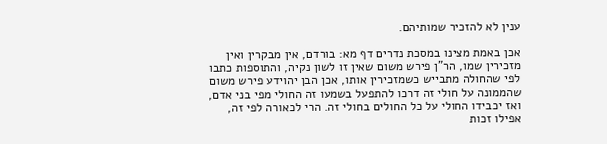ענין לא להזכיר שמותיהם.

אכן באמת מצינו במסכת נדרים דף מא: בורדם, אין מבקרין ואין מזכירין שמו, הר"ן פירש משום שאין זו לשון נקיה, והתוספות כתבו לפי שהחולה מתבייש כשמזכירין אותו, אכן הבן יהוידע פירש משום שהממונה על חולי זה דרכו להתפעל בשמעו זה החולי מפי בני אדם, ואז יכבידו החולי על כל החולים בחולי זה. הרי לכאורה לפי זה, אפילו זכות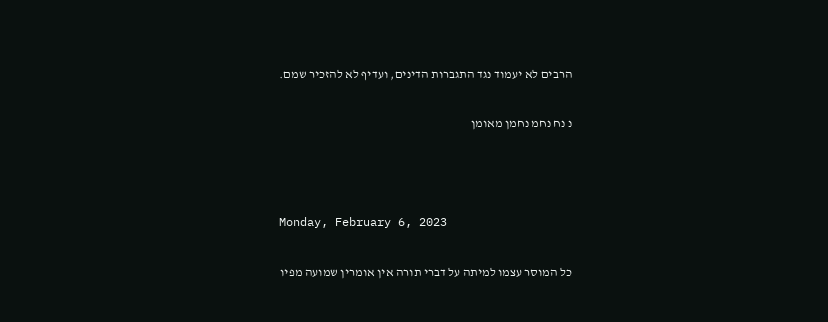הרבים לא יעמוד נגד התגברות הדינים, ועדיף לא להזכיר שמם.

נ נח נחמ נחמן מאומן



Monday, February 6, 2023

כל המוסר עצמו למיתה על דברי תורה אין אומרין שמועה מפיו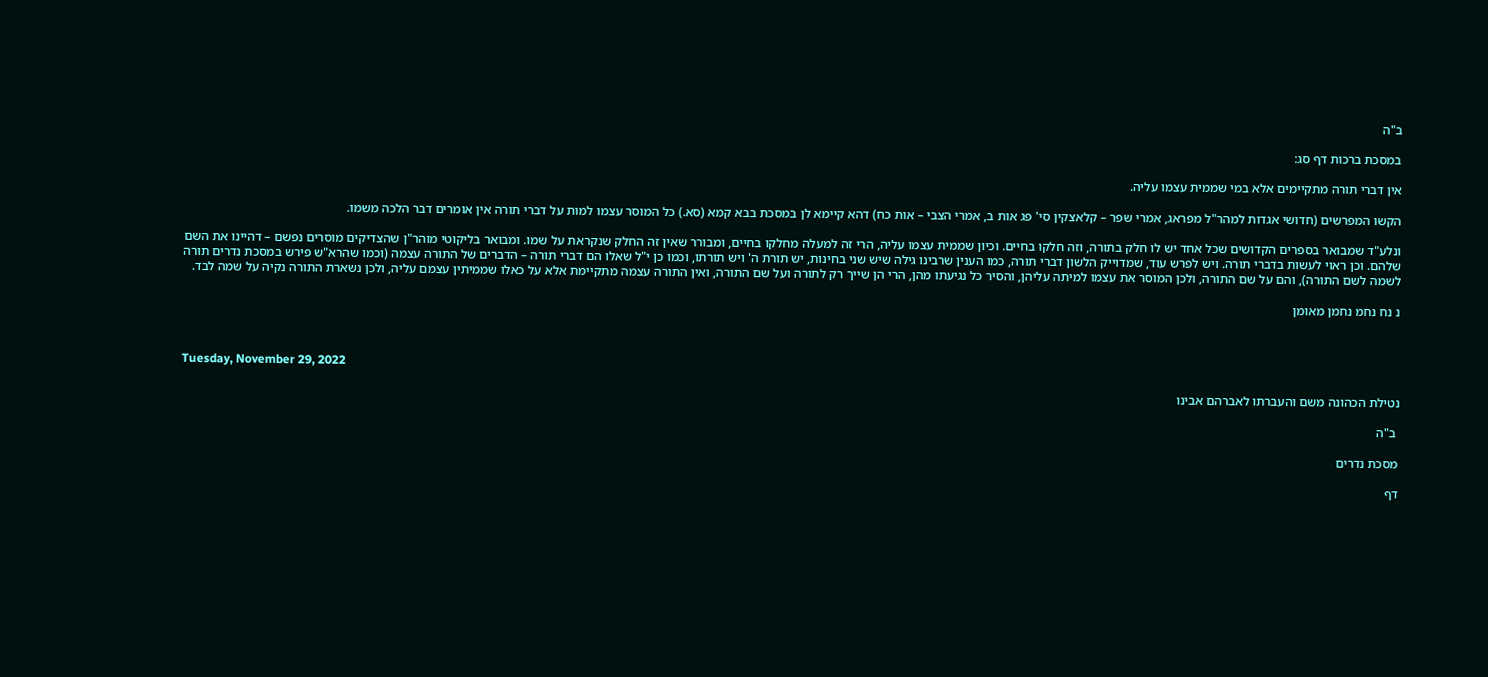ב"ה

במסכת ברכות דף סג:

אין דברי תורה מתקיימים אלא במי שממית עצמו עליה.

הקשו המפרשים (חדושי אגדות למהר"ל מפראג, אמרי שפר – קלאצקין סי' פג אות ב, אמרי הצבי – אות כח) דהא קיימא לן במסכת בבא קמא (סא.) כל המוסר עצמו למות על דברי תורה אין אומרים דבר הלכה משמו.

ונלע"ד שמבואר בספרים הקדושים שכל אחד יש לו חלק בתורה, וזה חלקו בחיים. וכיון שממית עצמו עליה, הרי זה למעלה מחלקו בחיים, ומבורר שאין זה החלק שנקראת על שמו. ומבואר בליקוטי מוהר"ן שהצדיקים מוסרים נפשם – דהיינו את השם שלהם. וכן ראוי לעשות בדברי תורה. ויש לפרש עוד, שמדוייק הלשון דברי תורה, כמו הענין שרבינו גילה שיש שני בחינות, יש תורת ה' ויש תורתו, וכמו כן י"ל שאלו הם דברי תורה – הדברים של התורה עצמה (וכמו שהרא"ש פירש במסכת נדרים תורה לשמה לשם התורה), והם על שם התורה, ולכן המוסר את עצמו למיתה עליהן, והסיר כל נגיעתו מהן, הרי הן שייך רק לתורה ועל שם התורה, ואין התורה עצמה מתקיימת אלא על כאלו שממיתין עצמם עליה, ולכן נשארת התורה נקיה על שמה לבד.

נ נח נחמ נחמן מאומן



Tuesday, November 29, 2022

נטילת הכהונה משם והעברתו לאברהם אבינו

 ב"ה

מסכת נדרים

דף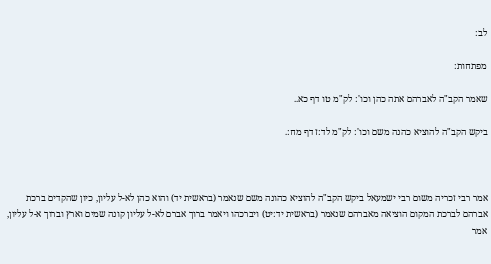לב:

מפתחות:

שאמר הקב"ה לאברהם אתה כהן וכו': לק"מ טו דף כא..

ביקש הקב"ה להוציא כהנה משם וכו': לק"מ לד:ז דף מח:.



אמר רבי זכריה משום רבי ישמעאל ביקש הקב"ה להוציא כהונה משם שנאמר (בראשית יד) והוא כהן לא-ל עליון, כיון שהקדים ברכת אברהם לברכת המקום הוציאה מאברהם שנאמר (בראשית יד:יט) ויברכהו ויאמר ברוך אברם לא-ל עליון קונה שמים וארץ וברוך א-ל עליון, אמר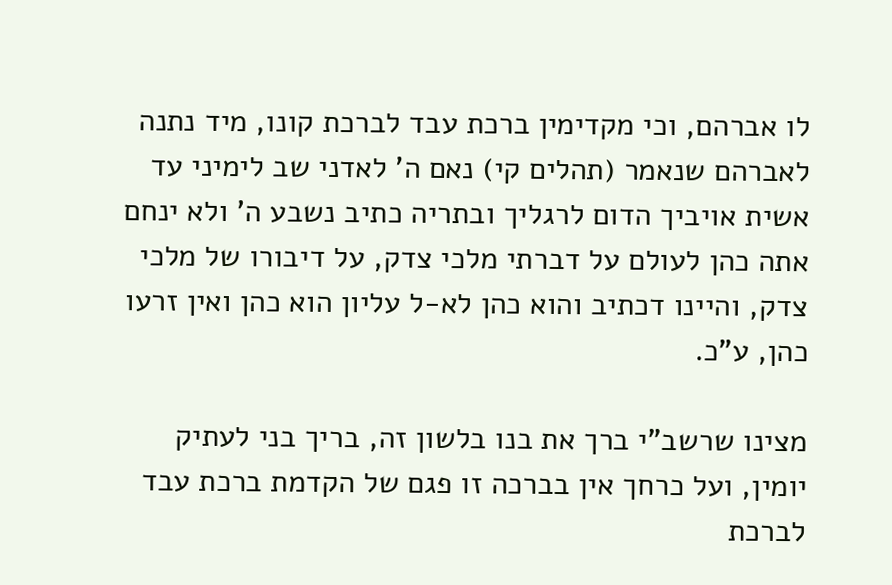לו אברהם, וכי מקדימין ברכת עבד לברכת קונו, מיד נתנה לאברהם שנאמר (תהלים קי) נאם ה' לאדני שב לימיני עד אשית אויביך הדום לרגליך ובתריה כתיב נשבע ה' ולא ינחם אתה כהן לעולם על דברתי מלכי צדק, על דיבורו של מלכי צדק, והיינו דכתיב והוא כהן לא-ל עליון הוא כהן ואין זרעו כהן, ע"כ.

מצינו שרשב"י ברך את בנו בלשון זה, בריך בני לעתיק יומין, ועל כרחך אין בברכה זו פגם של הקדמת ברכת עבד לברכת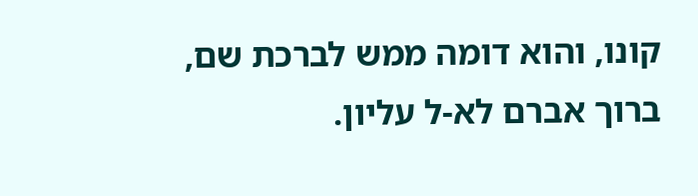קונו, והוא דומה ממש לברכת שם, ברוך אברם לא-ל עליון.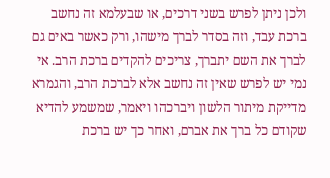ולכן ניתן לפרש בשני דרכים, או שבעלמא זה נחשב ברכת עבד, וזה בסדר לברך מישהו, ורק כאשר באים גם לברך את השם יתברך, צריכים להקדים ברכת הרב. אי נמי יש לפרש שאין זה נחשב אלא לברכת הרב, והגמרא מדייקת מיתור הלשון ויברכהו ויאמר, שמשמע להדיא שקודם כל ברך את אברם, ואחר כך יש ברכת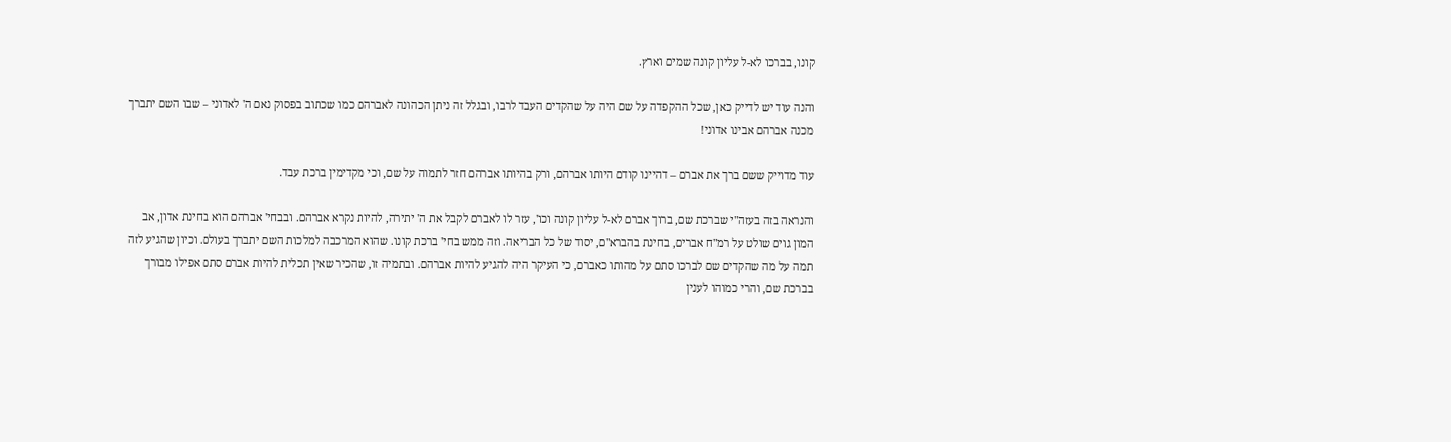קונו, בברכו לא-ל עליון קונה שמים וארץ.

והנה עוד יש לדייק כאן, שכל ההקפדה על שם היה על שהקדים העבד לרבו, ובגלל זה ניתן הכהונה לאברהם כמו שכתוב בפסוק נאם ה' לאדוני – שבו השם יתברך מכנה אברהם אבינו אדוני!

עוד מדוייק ששם ברך את אברם – דהיינו קודם היותו אברהם, ורק בהיותו אברהם חזר לתמוה על שם, וכי מקדימין ברכת עבד.

והנראה בזה בעזה"י שברכת שם, ברוך אברם לא-ל עליון קונה וכו', עזר לו לאברם לקבל את ה' יתירה, להיות נקרא אברהם. ובבחי' אברהם הוא בחינת אדון, אב המון גוים שולט על רמ"ח אברים, בחינת בהברא"ם, יסוד של כל הבריאה. וזה ממש בחי' ברכת קונו. שהוא המרכבה למלכות השם יתברך בעולם. וכיון שהגיע לזה תמה על מה שהקדים שם לברכו סתם על מהותו כאברם, כי העיקר היה להגיע להיות אברהם. ובתמיה זו, שהכיר שאין תכלית להיות אברם סתם אפילו מבורך בברכת שם, והרי כמוהו לענין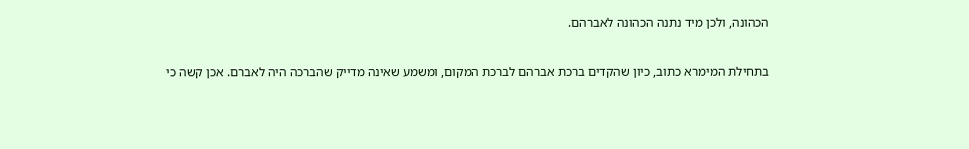הכהונה, ולכן מיד נתנה הכהונה לאברהם.

בתחילת המימרא כתוב, כיון שהקדים ברכת אברהם לברכת המקום, ומשמע שאינה מדייק שהברכה היה לאברם. אכן קשה כי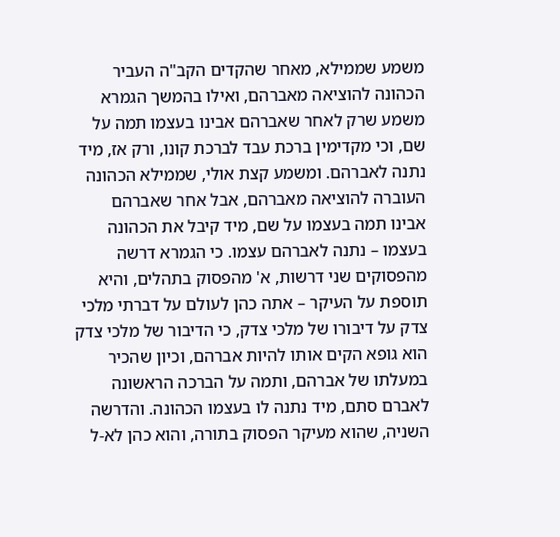משמע שממילא, מאחר שהקדים הקב"ה העביר הכהונה להוציאה מאברהם, ואילו בהמשך הגמרא משמע שרק לאחר שאברהם אבינו בעצמו תמה על שם, וכי מקדימין ברכת עבד לברכת קונו, ורק אז, מיד נתנה לאברהם. ומשמע קצת אולי, שממילא הכהונה העוברה להוציאה מאברהם, אבל אחר שאברהם אבינו תמה בעצמו על שם, מיד קיבל את הכהונה בעצמו – נתנה לאברהם עצמו. כי הגמרא דרשה מהפסוקים שני דרשות, א' מהפסוק בתהלים, והיא תוספת על העיקר – אתה כהן לעולם על דברתי מלכי צדק על דיבורו של מלכי צדק, כי הדיבור של מלכי צדק הוא גופא הקים אותו להיות אברהם, וכיון שהכיר במעלתו של אברהם, ותמה על הברכה הראשונה לאברם סתם, מיד נתנה לו בעצמו הכהונה. והדרשה השניה, שהוא מעיקר הפסוק בתורה, והוא כהן לא-ל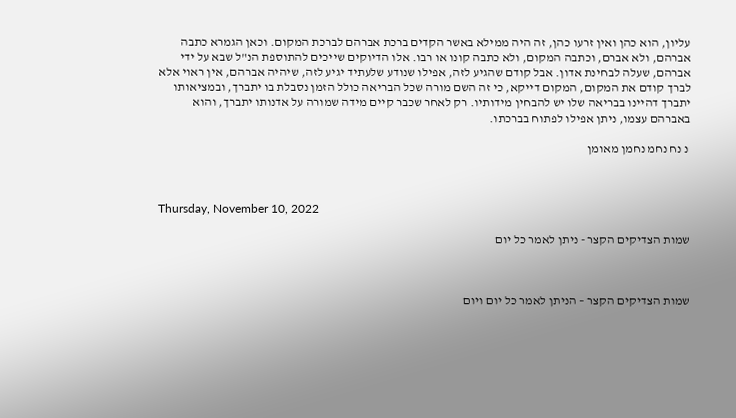עליון, הוא כהן ואין זרעו כהן, זה היה ממילא באשר הקדים ברכת אברהם לברכת המקום. וכאן הגמרא כתבה אברהם, ולא אברם, וכתבה המקום, ולא כתבה קונו או רבו. אלו הדיוקים שייכים להתוספת הנ"ל שבא על ידי אברהם, שעלה לבחינת אדון. אבל קודם שהגיע לזה, אפילו שנודע שלעתיד יגיע לזה, שיהיה אברהם, אין ראוי אלא לברך קודם את המקום, המקום דייקא, כי זה השם מורה שכל הבריאה כולל הזמן נסבלת בו יתברך, ובמציאותו יתברך דהיינו בבריאה שלו יש להבחין מידותיו. רק לאחר שכבר קיים מידה שמורה על אדנותו יתברך, והוא באברהם עצמו, ניתן אפילו לפתוח בברכתו.

 נ נח נחמ נחמן מאומן



Thursday, November 10, 2022

שמות הצדיקים הקצר - ניתן לאמר כל יום



שמות הצדיקים הקצר – הניתן לאמר כל יום ויום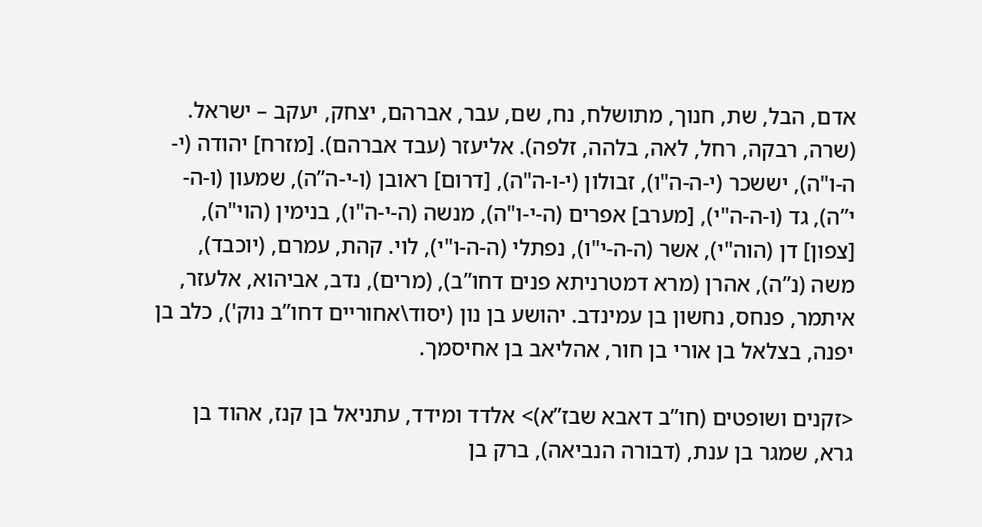אדם, הבל, שת, חנוך, מתושלח, נח, שם, עבר, אברהם, יצחק, יעקב – ישראל. (שרה, רבקה, רחל, לאה, בלהה, זלפה). אליעזר (עבד אברהם). [מזרח] יהודה (י-ה-ו"ה), יששכר (י-ה-ה"ו), זבולון (י-ו-ה"ה), [דרום] ראובן (ו-י-ה”ה), שמעון (ו-ה-י”ה), גד (ו-ה-ה"י), [מערב] אפרים (ה-י-ו"ה), מנשה (ה-י-ה"ו), בנימין (הוי"ה), [צפון] דן (הוה"י), אשר (ה-ה-י"ו), נפתלי (ה-ה-ו"י), לוי. קהת, עמרם, (יוכבד), משה (נ”ה), אהרן (מרא דמטרניתא פנים דחו”ב), (מרים), נדב, אביהוא, אלעזר, איתמר, פנחס, נחשון בן עמינדב. יהושע בן נון (יסוד\אחוריים דחו”ב נוק'), כלב בן יפנה, בצלאל בן אורי בן חור, אהליאב בן אחיסמך.

<זקנים ושופטים (חו”ב דאבא שבז”א)> אלדד ומידד, עתניאל בן קנז, אהוד בן גרא, שמגר בן ענת, (דבורה הנביאה), ברק בן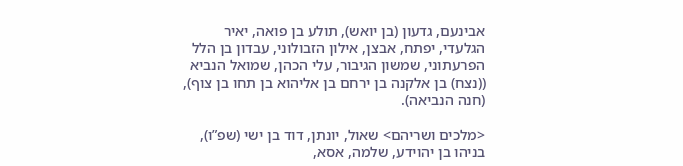אבינעם, גדעון (בן יואש), תולע בן פואה, יאיר הגלעדי, יפתח, אבצן, אילון הזבולוני, עבדון בן הלל הפרעתוני, שמשון הגיבור, עלי הכהן, שמואל הנביא ((נצח) בן אלקנה בן ירחם בן אליהוא בן תחו בן צוף), (חנה הנביאה).

<מלכים ושריהם> שאול, יונתן, דוד בן ישי (שפ”ו), בניהו בן יהוידע, שלמה, אסא,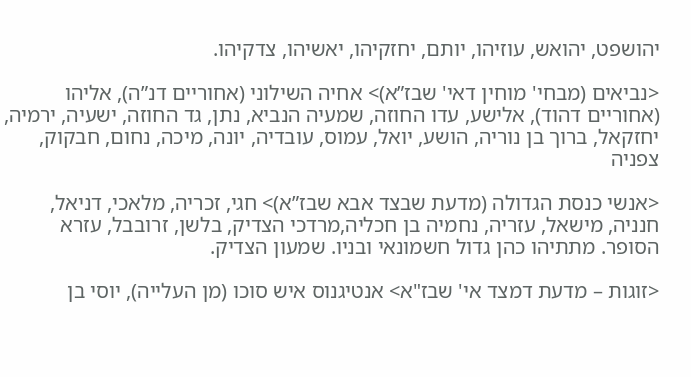יהושפט, יהואש, עוזיהו, יותם, יחזקיהו, יאשיהו, צדקיהו.

<נביאים (מבחי' מוחין דאי' שבז”א)> אחיה השילוני (אחוריים דנ”ה), אליהו (אחוריים דהוד), אלישע, עדו החוזה, שמעיה הנביא, נתן, גד החוזה, ישעיה, ירמיה, יחזקאל, ברוך בן נוריה, הושע, יואל, עמוס, עובדיה, יונה, מיכה, נחום, חבקוק, צפניה

<אנשי כנסת הגדולה (מדעת שבצד אבא שבז”א)> חגי, זכריה, מלאכי, דניאל, חנניה, מישאל, עזריה, נחמיה בן חכליה,מרדכי הצדיק, בלשן, זרובבל, עזרא הסופר. מתתיהו כהן גדול חשמונאי ובניו. שמעון הצדיק.

<זוגות – מדעת דמצד אי' שבז"א> אנטיגנוס איש סוכו (מן העלייה), יוסי בן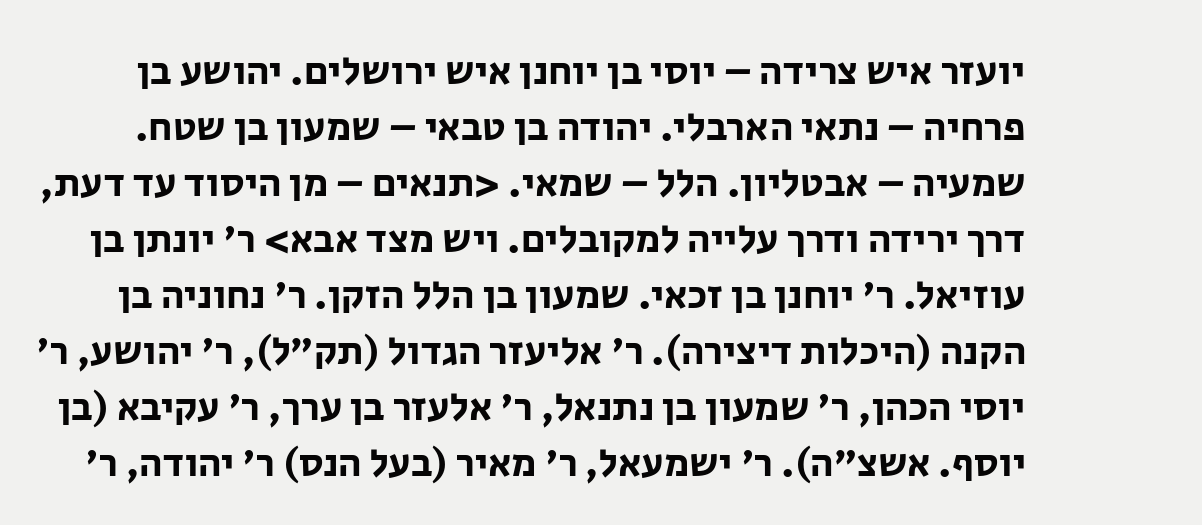יועזר איש צרידה – יוסי בן יוחנן איש ירושלים. יהושע בן פרחיה – נתאי הארבלי. יהודה בן טבאי – שמעון בן שטח. שמעיה – אבטליון. הלל – שמאי. <תנאים – מן היסוד עד דעת, דרך ירידה ודרך עלייה למקובלים. ויש מצד אבא> ר' יונתן בן עוזיאל. ר' יוחנן בן זכאי. שמעון בן הלל הזקן. ר' נחוניה בן הקנה (היכלות דיצירה). ר' אליעזר הגדול (תק”ל), ר' יהושע, ר' יוסי הכהן, ר' שמעון בן נתנאל, ר' אלעזר בן ערך, ר' עקיבא (בן יוסף. אשצ”ה). ר' ישמעאל, ר' מאיר (בעל הנס) ר' יהודה, ר'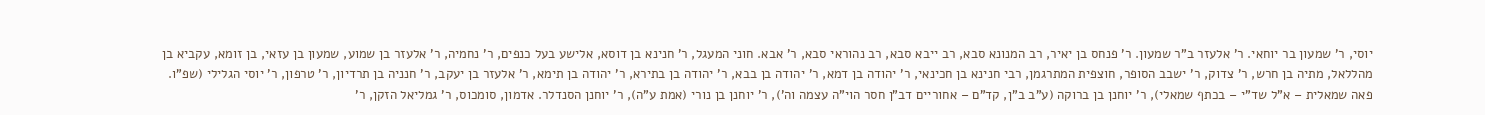יוסי, ר' שמעון בר יוחאי. ר' אלעזר ב"ר שמעון. ר' פנחס בן יאיר, רב המנונא סבא, רב ייבא סבא, רב נהוראי סבא, ר' אבא. חוני המעגל, ר' חנינא בן דוסא, אלישע בעל כנפים, ר' נחמיה, ר' אלעזר בן שמוע, שמעון בן עזאי, בן זומא, עקביא בן מהללאל, מתיה בן חרש, ר' צדוק, ר' ישבב הסופר, חוצפית המתרגמן, רבי חנינא בן חכינאי, ר' יהודה בן דמא, ר' יהודה בן בבא, ר' יהודה בן בתירא, ר' יהודה בן תימא, ר' אלעזר בן יעקב, ר' חנניה בן תרדיון, ר' טרפון, ר' יוסי הגלילי (שפ”ו. פאה שמאלית – א”ל שד”י – בכתף שמאלי), ר' יוחנן בן ברוקה (ע”ב ב”ן, קד”ם – אחוריים דב”ן חסר הוי”ה עצמה וה'), ר' יוחנן בן נורי (אמת ע”ה), ר' יוחנן הסנדלר. אדמון, סומכוס, ר' גמליאל הזקן, ר'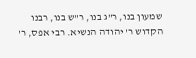שמעון בנו, ר"ג בנו, ר"ש בנו, רבנו הקדוש ר' יהודה הנשיא. רבי אפס, ר'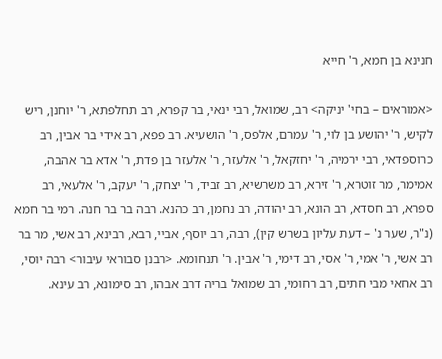חנינא בן חמא, ר' חייא

<אמוראים – בחי' יניקה> רב, שמואל, רבי ינאי, בר קפרא, רב תחלפתא, ר' יוחנן, ריש לקיש, ר' יהושע בן לוי, ר' עמרם, אלפס, ר' הושעיא. רב פפא, רב אידי בר אבין, רב כרוספדאי, רבי ירמיה, ר' יחזקאל, ר' אלעזר, ר' אלעזר בן פדת, ר' אדא בר אהבה, אמימר, מר זוטרא, ר' זירא, רב משרשיא, רב זביד, ר' יצחק, ר' יעקב, ר' אלעאי, רב ספרא, רב חסדא, רב הונא, רב יהודה, רב נחמן, רב כהנא. רבה בר בר חנה. רמי בר חמא (נ"ר, שער נ' – דעת עליון בשרש קין), רבה, רב יוסף, אביי, רבא, רבינא, רב אשי, מר בר רב אשי, ר' אמי, ר' אסי, רב דימי, ר' אבין. ר' תנחומא. <רבנן סבוראי עיבור> רבה יוסי, רב אחאי מבי חתים, רב רחומי, רב שמואל בריה דרב אבהו, רב סימונא, רב עינא.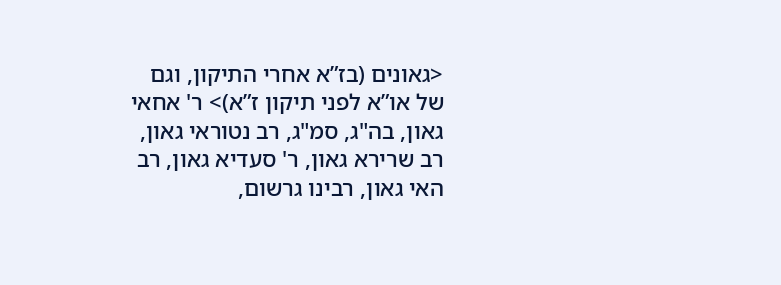<גאונים (בז”א אחרי התיקון, וגם של או”א לפני תיקון ז”א)> ר' אחאי גאון, בה"ג, סמ"ג, רב נטוראי גאון, רב שרירא גאון, ר' סעדיא גאון, רב האי גאון, רבינו גרשום,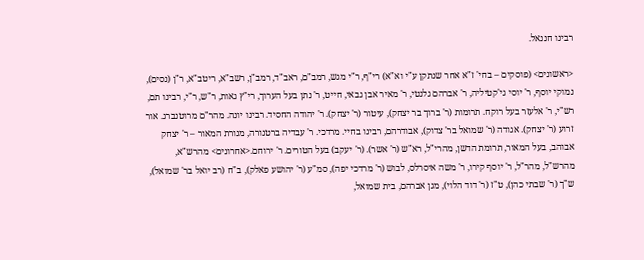רבינו חננאל.

<ראשונים> (פוסקים – בחי' ז"א אחר שנתקן ע"י וא"א) רי"ף, ר"י מגש, רמב"ם, ראב"ד, רמב"ן, רשב"א, ריטב"א, ר"ן (נסים), נמוקי יוסף, ר' יוסי גי'קטיליה, ר' אברהם גלנטי, ר' מאיר אבן גבאי, חייט, ר' נתן בעל הערוך, רי"ץ גאות, ר"ש, ר"י, רבינו תם, רש"י, ר' אלעזר בעל רוקח. תרומות (ר' ברוך בר יצחק), עיטור (ר' יצחק). ר' יהודה החסיד. רבינו יונה. מהר"ם מרוטנברג. אור זרוע (ר' יצחק). אגודה (ר' שמואל בר' צדוק), אבודרהם, רבינו בחיי. מרדכי. ר' עבדיה ברטנורה, מנורת המאור – ר' יצחק אבוהב, בעל המאור, תרומת הדשן, מהרי"ל, רא"ש (ר' אשר). (ר' יעקב) בעל הטורים. ר' ירוחם.<אחרונים> מהרש"א, מהרש"ל, מהר"ל, ר' יוסף קירו, ר' משה איסרלס, לבוש (ר' מרדכי יפה), סמ"ע (ר' יהושע פאלק), ב"ח (רב יואל בר' שמואל), ש"ך (ר' שבתי כהן), ט"ז (ר' דוד הלוי), מגן אברהם, בית שמואל,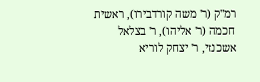רמ"ק (ר' משה קורדבירו), ראשית חכמה (ר' אליהו), ר' בצלאל אשכנזי, ר' יצחק לוריא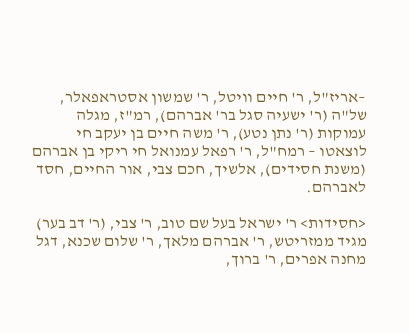–אריז"ל, ר' חיים וויטל, ר' שמשון אסטראפאלר, של"ה (ר' ישעיה סגל בר' אברהם), רמ"ז, מגלה עמוקות (ר' נתן נטע), ר' משה חיים בן יעקב חי לוצאטו – רמח"ל, ר' רפאל עמנואל חי ריקי בן אברהם (משנת חסידים), אלשיך, חכם צבי, אור החיים, חסד  לאברהם.

<חסידות> ר' ישראל בעל שם טוב, ר' צבי, (ר' דב בער) מגיד ממזריטש, ר' אברהם מלאך, ר' שלום שכנא, דגל מחנה אפרים, ר' ברוך,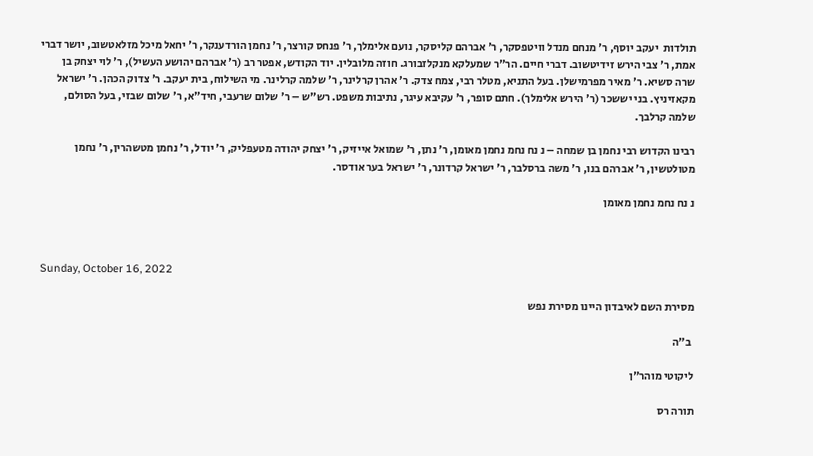תולדות  יעקב יוסף, ר' מנחם מנדל וויטפסקר, ר' אברהם קליסקר, נועם אלימלך, ר' פנחס קורצר, ר' נחמן הורדענקר, ר' יחאל מיכל מזלאטשוב, יושר דברי אמת, ר' צבי הירש זידיטשוב. דברי חיים. הר"ר שמעלקא מנקלזבורג. חוזה מלובלין. יוד הקודש, אפטר רב (ר' אברהם יהושע העשיל), ר' לוי יצחק בן שרה סשיא. ר' מאיר מפרמישלן. בעל התניא, מטלר רבי, צמח צדק. ר' אהרן קרלינר, ר' שלמה קרלינר. מי השילוח, בית יעקב. ר' צדוק הכהן. ר' ישראל מקאזיניץ. בני יששכר (ר' הירש אלימלך). חתם סופר, ר' עקיבא עיגר, נתיבות משפט. רש"ש – ר' שלום שרעבי, חיד"א, ר' שלום שבזי, בעל הסולם, שלמה קרלבך.

רבינו הקדוש רבי נחמן בן שמחה – נ נח נחמ נחמן מאומן, ר' נתן, ר' שמואל אייזיק, ר' יצחק יהודה מטעפליק, ר' יודל, ר' נחמן מטשהרין, ר' נחמן מטולטשין, ר' אברהם בנו, ר' משה ברסלבר, ר' ישראל קרדונר, ר' ישראל בער אודסר.

נ נח נחמ נחמן מאומן



Sunday, October 16, 2022

מסירת השם לאיבדון היינו מסירת נפש

 ב"ה

ליקוטי מוהר"ן

תורה רס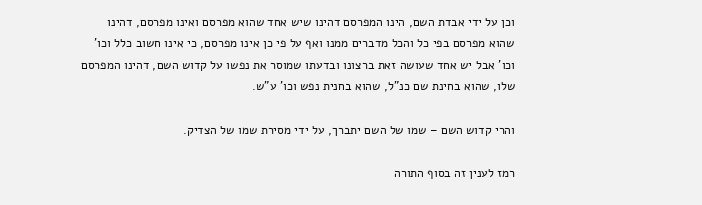וכן על ידי אבדת השם, הינו המפרסם דהינו שיש אחד שהוא מפרסם ואינו מפרסם, דהינו שהוא מפרסם בפי כל והכל מדברים ממנו ואף על פי כן אינו מפרסם, כי אינו חשוב כלל וכו' וכו' אבל יש אחד שעושה זאת ברצונו ובדעתו שמוסר את נפשו על קדוש השם, דהינו המפרסם שלו, שהוא בחינת שם כנ"ל, שהוא בחנית נפש וכו' ע"ש.

והרי קדוש השם – שמו של השם יתברך, על ידי מסירת שמו של הצדיק.

רמז לענין זה בסוף התורה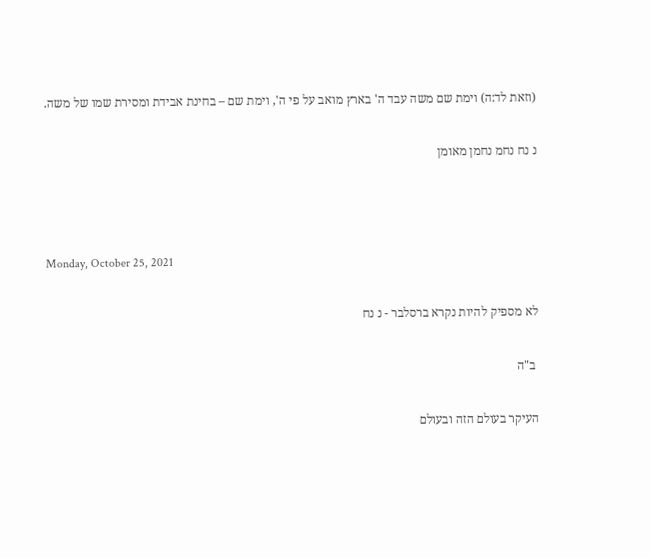(וזאת לד:ה) וימת שם משה עבד ה' בארץ מואב על פי ה', וימת שם – בחינת אבידת ומסירת שמו של משה.

נ נח נחמ נחמן מאומן



Monday, October 25, 2021

לא מספיק להיות נקרא ברסלבר - נ נח

 ב"ה

העיקר בעולם הזה ובעולם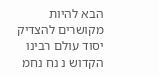הבא להיות מקושרים להצדיק יסוד עולם רבינו הקדוש נ נח נחמ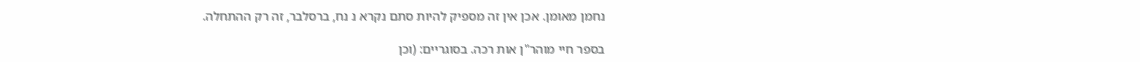נחמן מאומן. אכן אין זה מספיק להיות סתם נקרא נ נח, ברסלבר, זה רק ההתחלה.

בספר חיי מוהר"ן אות רכה. בסוגריים: (וכן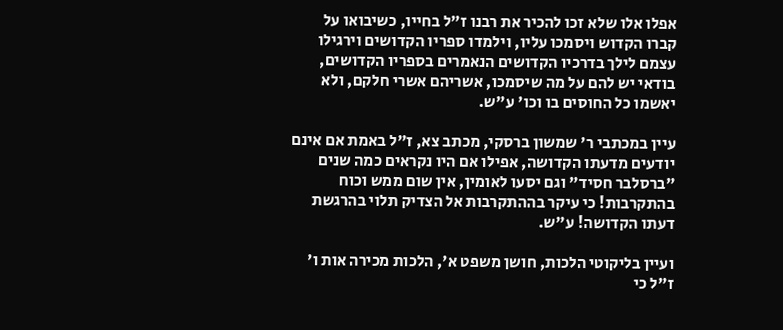אפלו אלו שלא זכו להכיר את רבנו ז"ל בחייו, כשיבואו על קברו הקדוש ויסמכו עליו, וילמדו ספריו הקדושים וירגילו עצמם לילך בדרכיו הקדושים הנאמרים בספריו הקדושים, בודאי יש להם על מה שיסמכו, אשריהם אשרי חלקם, ולא יאשמו כל החוסים בו וכו' ע"ש.

עיין במכתבי ר' שמשון ברסקי, מכתב צא, ז"ל באמת אם אינם יודעים מדעתו הקדושה, אפילו אם היו נקראים כמה שנים "ברסלבר חסיד" וגם יסעו לאומין, אין שום ממש וכוח בהתקרבות! כי עיקר בההתקרבות אל הצדיק תלוי בהרגשת דעתו הקדושה! ע"ש.

ועיין בליקוטי הלכות, חושן משפט א', הלכות מכירה אות ו' ז"ל כי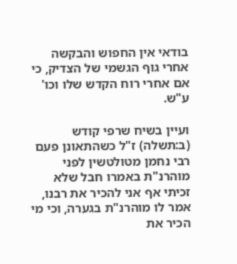בודאי אין החפוש והבקשה אחרי גוף הגשמי של הצדיק, כי אם אחרי רוח הקדש שלו וכו' ע"ש.

ועיין בשיח שרפי קודש (ב:תשלה) ז"ל כשהתאונן פעם רבי נחמן מטולטשין לפני מוהרנ"ת באמרו חבל שלא זכיתי אף אני להכיר את רבנו, אמר לו מוהרנ"ת בגערה, וכי מי הכיר את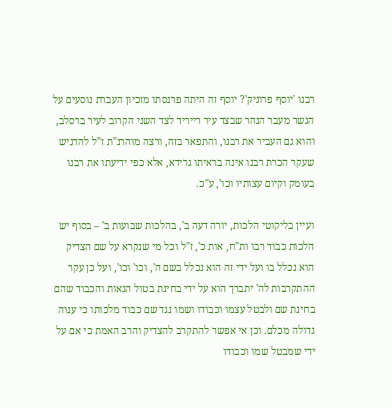רבנו 'יוסף פרוניק'? יוסף זה היתה פרנסתו מזכיון העברת נוסעים על הגשר מעבר הנהר שבצד עיר רייריד לצד השני הקרוב לעיר ברסלב, והוא גם העביר את רבנו, והתפאר בזה, ורצה מוהרנ"ת ז"ל להדגיש שעקר הכרת רבנו אינה בראיתו גרידא, אלא כפי ידיעתו את רבנו בעומק וקיום עצותיו וכו', ע"כ.

ועיין בליקוטי הלכות, יורה דעה ב', בהלכות שבועות ב' – בסוף יש הלכות כבוד רבו ות"ח, אות כ', ז"ל וכל מי שנקרא על שם הצדיק הוא נכלל בו ועל ידי זה הוא נכלל בשם ה', וכו' וכו', ועל כן עקר ההתקרבות לה' יתברך הוא על ידי בחינת בטול הגאות והכבוד שהם בחינת שם ולבטל עצמו וכבודו ושמו נגד שם כבוד מלכותו כי ענוה גדולה מכלם. וכן אי אפשר להתקרב להצדיק והרב האמת כי אם על ידי שמבטל שמו וכבודו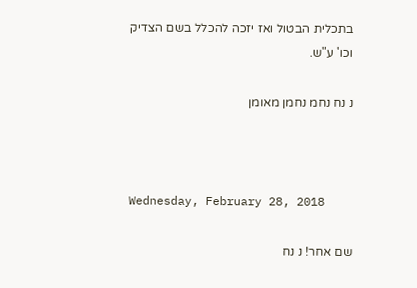בתכלית הבטול ואז יזכה להכלל בשם הצדיק וכו' ע"ש.

נ נח נחמ נחמן מאומן



Wednesday, February 28, 2018

שם אחר! נ נח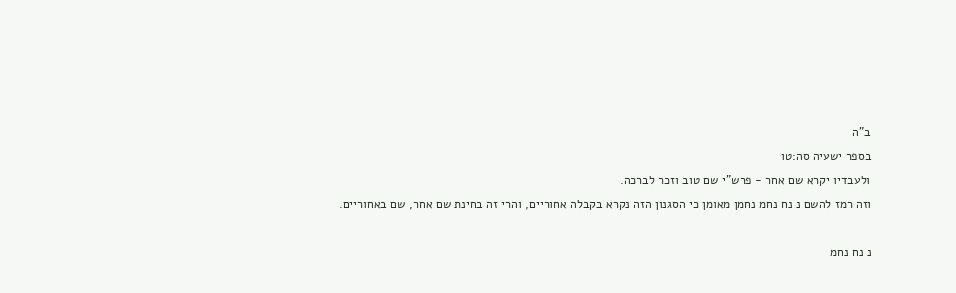ב"ה
בספר ישעיה סה:טו
ולעבדיו יקרא שם אחר - פרש"י שם טוב וזכר לברכה.
וזה רמז להשם נ נח נחמ נחמן מאומן כי הסגנון הזה נקרא בקבלה אחוריים, והרי זה בחינת שם אחר, שם באחוריים.

נ נח נחמ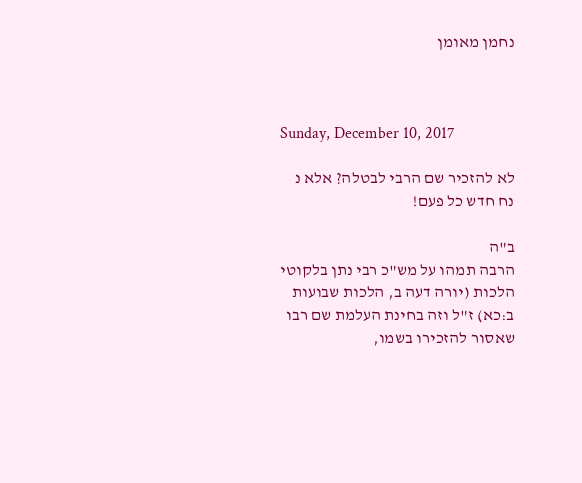נחמן מאומן



Sunday, December 10, 2017

לא להזכיר שם הרבי לבטלה? אלא נ נח חדש כל פעם!

ב"ה
הרבה תמהו על מש"כ רבי נתן בלקוטי הלכות (יורה דעה ב, הלכות שבועות ב:כא) ז"ל וזה בחינת העלמת שם רבו שאסור להזכירו בשמו,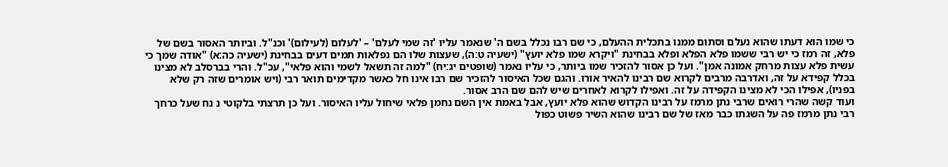כי שמו הוא דעתו שהוא נעלם וסתום ממנו בתכלית ההעלם, כי שם רבו נכלל בשם ה' שנאמר עליו 'זה שמי לעלם' – 'לעלום (לעילום)' וכנ"ל. וביותר האסור בשם של פלא, זה רמז כי יש רבי ששמו פלא הפלא ופלא בבחינת "ויקרא שמו פלא יועץ" (ישעיה ט:ה), שעצות שלו הם נפלאות תמים דעים בבחינת (ישעיה כה:א) "אודה שמך כי עשית פלא עצות מרחק אמונה אמן". ועל כן אסור להזכיר שמו ביותר, כי עליו נאמר (שופטים יג:יח) "למה זה תשאל לשמי והוא פלאי", עכ"ל. והרי בברסלב לא מצינו בכלל קפידא על זה, ואדרבה מרבים לקרוא שם רבינו להאיר אורו. והגם שכל האיסור להזכיר שם רבו אינו חל כאשר מקדימים תואר רבי (ויש אומרים שזה רק שלא בפניו), אפילו הכי לא מצינו הקפידה על זה. ואפילו לקרוא לאחרים שיש להם שם הרב אסור.
ועוד קשה שהרי רואים שרבי נתן מרמז על רבינו הקדוש שהוא פלא יועץ, אבל באמת אין השם נחמן פלאי שיחול עליו האיסור. ועל כן תרצתי בלקוטי נ נח שעל כרחך רבי נתן מרמז פה על השגתו כבר מאז של שם רבינו שהוא השיר פשוט כפול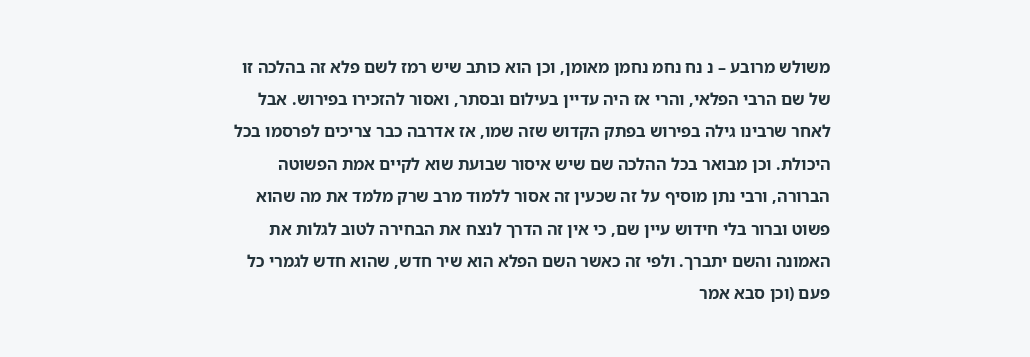משולש מרובע – נ נח נחמ נחמן מאומן, וכן הוא כותב שיש רמז לשם פלא זה בהלכה זו של שם הרבי הפלאי, והרי אז היה עדיין בעילום ובסתר, ואסור להזכירו בפירוש. אבל לאחר שרבינו גילה בפירוש בפתק הקדוש שזה שמו, אז אדרבה כבר צריכים לפרסמו בכל היכולת. וכן מבואר בכל ההלכה שם שיש איסור שבועת שוא לקיים אמת הפשוטה הברורה, ורבי נתן מוסיף על זה שכעין זה אסור ללמוד מרב שרק מלמד את מה שהוא פשוט וברור בלי חידוש עיין שם, כי אין זה הדרך לנצח את הבחירה לטוב לגלות את האמונה והשם יתברך. ולפי זה כאשר השם הפלא הוא שיר חדש, שהוא חדש לגמרי כל פעם (וכן סבא אמר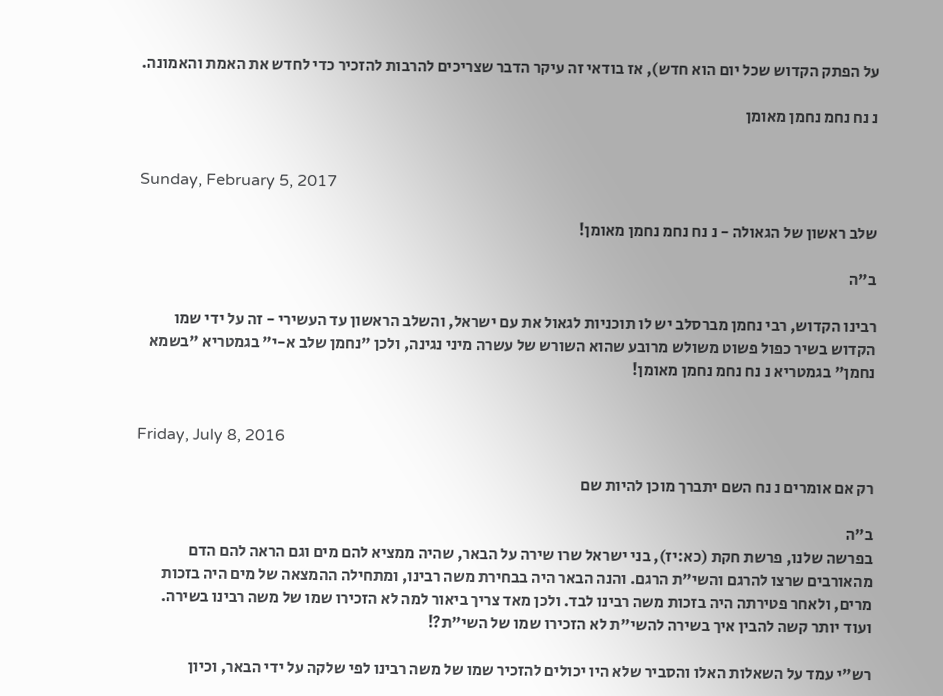על הפתק הקדוש שכל יום הוא חדש), אז בודאי זה עיקר הדבר שצריכים להרבות להזכיר כדי לחדש את האמת והאמונה.

נ נח נחמ נחמן מאומן


Sunday, February 5, 2017

שלב ראשון של הגאולה - נ נח נחמ נחמן מאומן!

ב"ה

רבינו הקדוש, רבי נחמן מברסלב יש לו תוכניות לגאול את עם ישראל, והשלב הראשון עד העשירי - זה על ידי שמו הקדוש בשיר כפול פשוט משולש מרובע שהוא השורש של עשרה מיני נגינה, ולכן "נחמן שלב א-י" בגמטריא "בשמא נחמן" בגמטריא נ נח נחמ נחמן מאומן!


Friday, July 8, 2016

רק אם אומרים נ נח השם יתברך מוכן להיות שם

ב"ה
בפרשה שלנו, פרשת חקת (כא:יז), בני ישראל שרו שירה על הבאר, שהיה ממציא להם מים וגם הראה להם הדם מהאורבים שרצו להרגם והשי"ת הרגם. והנה הבאר היה בבחירת משה רבינו, ומתחילה ההמצאה של מים היה בזכות מרים, ולאחר פטירתה היה בזכות משה רבינו לבד. ולכן מאד צריך ביאור למה לא הזכירו שמו של משה רבינו בשירה. ועוד יותר קשה להבין איך בשירה להשי"ת לא הזכירו שמו של השי"ת?!

רש"י עמד על השאלות האלו והסביר שלא היו יכולים להזכיר שמו של משה רבינו לפי שלקה על ידי הבאר, וכיון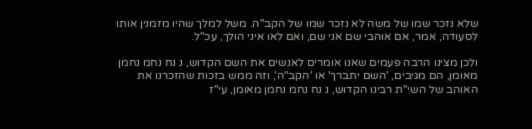שלא נזכר שמו של משה לא נזכר שמו של הקב"ה. משל למלך שהיו מזמנין אותו לסעודה, אמר, אם אוהבי שם אני שם, ואם לאו איני הולך, עכ"ל.

ולכן מצינו הרבה פעמים שאנו אומרים לאנשים את השם הקדוש, נ נח נחמ נחמן מאומן, הם מגיבים, 'השם יתברך' או 'הקב"ה', וזה ממש בזכות שהזכרנו את האוהב של השי"ת רבינו הקדוש, נ נח נחמ נחמן מאומן, עי"ז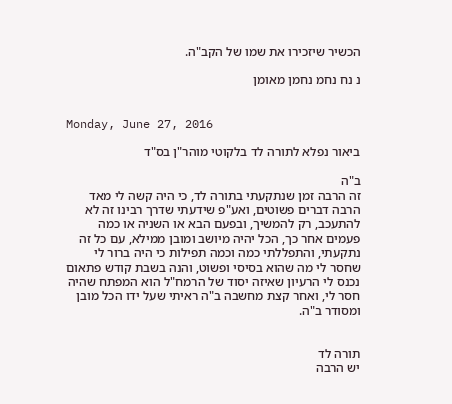הכשיר שיזכירו את שמו של הקב"ה.

נ נח נחמ נחמן מאומן


Monday, June 27, 2016

ביאור נפלא לתורה לד בלקוטי מוהר"ן בס"ד

ב"ה
זה הרבה זמן שנתקעתי בתורה לד, כי היה קשה לי מאד הרבה דברים פשוטים, ואע"פ שידעתי שדרך רבינו זה לא להתעכב, רק להמשיך, ובפעם הבא או השניה או כמה פעמים אחר כך, הכל יהיה מיושב ומובן ממילא, עם כל זה נתקעתי, והתפללתי כמה וכמה תפילות כי היה ברור לי שחסר לי מה שהוא בסיסי ופשוט, והנה בשבת קודש פתאום נכנס לי הרעיון שאיזה יסוד של הרמח"ל הוא המפתח שהיה חסר לי, ואחר קצת מחשבה ב"ה ראיתי שעל ידו הכל מובן ומסודר ב"ה.


תורה לד
יש הרבה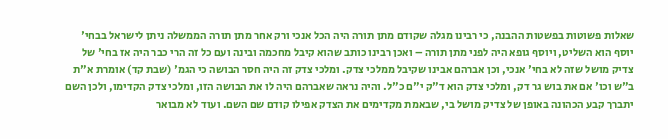שאלות פשוטות בפשטות ההבנה, כי רבינו מגלה שקודם מתן תורה היה הכל אנכי ורק אחר מתן תורה הממשלה ניתן לישראל בבחי' יוסף הוא השליט, ויוסף גופא היה לפני מתן תורה – ואכן רבינו כותב שהוא קיבל מחכמה ובינה ועם כל זה הרי כבר היה אז בחי' של צדיק מושל שזה לא בחי' אנכי, וכן אברהם אבינו שקיבל ממלכי צדק. ומלכי צדק זה היה חסר הבושה כי הגמ' (שבת קד) אומרת א"ת ב"ש וכו' אם את בוש גר דק, ומלכי צדק הוא ד"ק י"ם כ"ל. והיה נראה שאברהם היה לו את הבושה הזו, ומלכי צדק הקדימו, ולכן השם יתברך קבע הכהונה באופן של צדיק מושל בי, שבאמת מקדימים את הצדק אפילו קודם שם השם. ועוד לא מבואר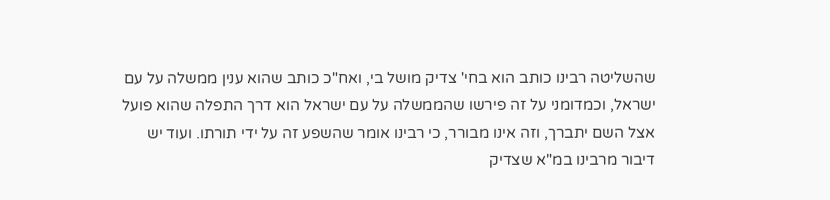שהשליטה רבינו כותב הוא בחי' צדיק מושל בי, ואח"כ כותב שהוא ענין ממשלה על עם ישראל, וכמדומני על זה פירשו שהממשלה על עם ישראל הוא דרך התפלה שהוא פועל אצל השם יתברך, וזה אינו מבורר, כי רבינו אומר שהשפע זה על ידי תורתו. ועוד יש דיבור מרבינו במ"א שצדיק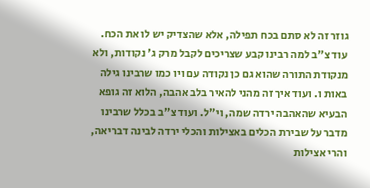גוזר זה לא סתם בכח תפילה, אלא שהצדיק יש לו את הכח. עוד צ"ב למה רבינו קבע שצריכים לקבל מרק ג' נקודות, ולא מנקודת התורה שהוא גם כן נקודה עם ויו כמו שרבינו גילה באות ו. ועוד איך זה מהני להאיר בלב אהבה, הלוא זה גופא הבעיא שהאהבה ירדה שמה, וי"ל. ועוד צ"ב בכלל שרבינו מדבר על שבירת הכלים באצילות והכלי ירדה לבינה דבריאה, והרי אצילות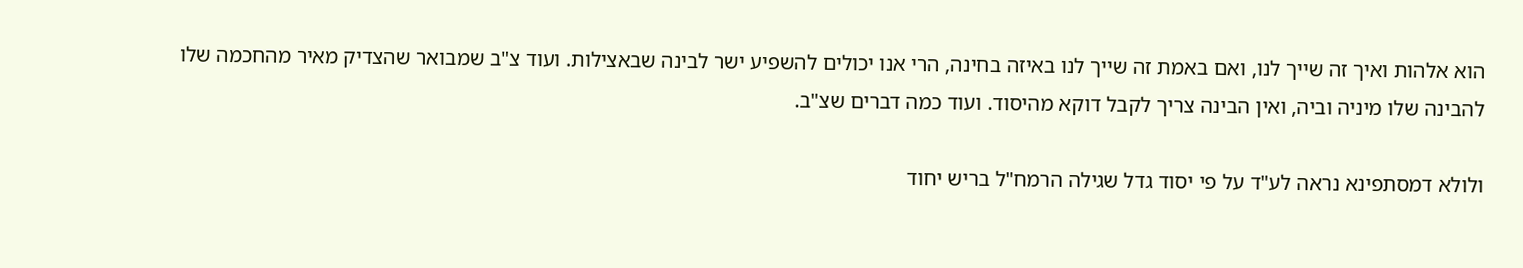הוא אלהות ואיך זה שייך לנו, ואם באמת זה שייך לנו באיזה בחינה, הרי אנו יכולים להשפיע ישר לבינה שבאצילות. ועוד צ"ב שמבואר שהצדיק מאיר מהחכמה שלו להבינה שלו מיניה וביה, ואין הבינה צריך לקבל דוקא מהיסוד. ועוד כמה דברים שצ"ב.

ולולא דמסתפינא נראה לע"ד על פי יסוד גדל שגילה הרמח"ל בריש יחוד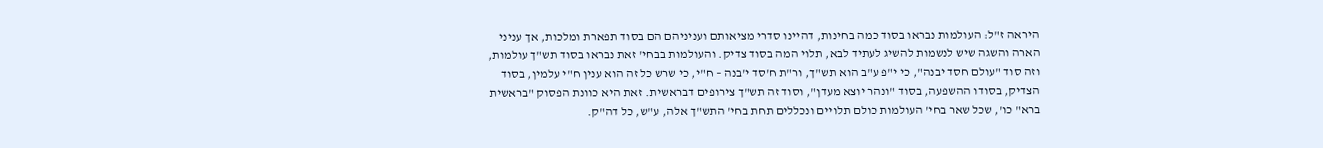היראה ז"ל: העולמות נבראו בסוד כמה בחינות, דהיינו סדרי מציאותם ועניניהם הם בסוד תפארת ומלכות, אך עניני הארה והשגה שיש לנשמות להשיג לעתיד לבא, תלוי המה בסוד צדיק. והעולמות בבחי' זאת נבראו בסוד תש"ך עולמות, וזה סוד "עולם חסד יבנה", כי י"פ ע"ב הוא תש"ך, ור"ת ח'סד י'בנה – ח"י, כי שרש כל זה הוא ענין ח"י עלמין, בסוד הצדיק, בסודו ההשפעה, בסוד "ונהר יוצא מעדן", וסוד זה תש"ך צירופים דבראשית. זאת היא כוונת הפסוק "בראשית ברא" כו', שכל שאר בחי' העולמות כולם תלויים ונכללים תחת בחי' התש"ך אלה, ע"ש, כל דה"ק.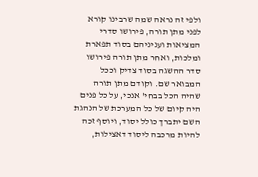ולפי זה נראה שמה שרבינו קורא לפני מתן תורה, פירושו סדרי המציאות ועניניהם בסוד תפארת ומלכות, ואחר מתן תורה פירושו סדר ההשגה בסוד צדיק וככל המבואר שם. וקודם מתן תורה שהיה הכל בבחי' אנכי, על כל פנים היה קיום של כל המערכת של הנהגת השם יתברך כולל יסוד, ויוסף זכה להיות מרכבה ליסוד דאצילות,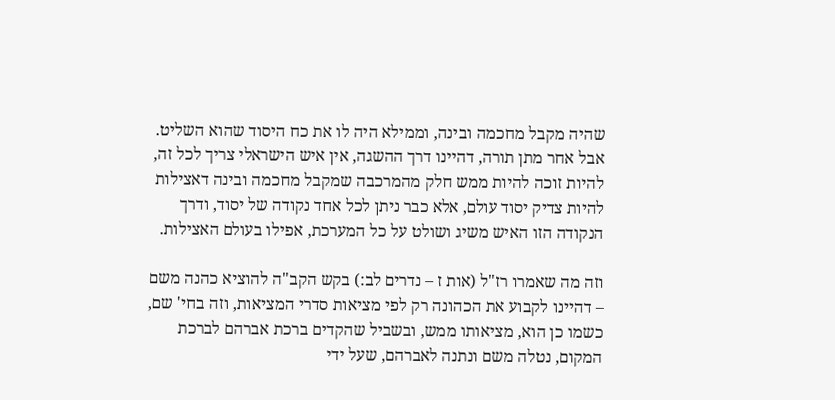שהיה מקבל מחכמה ובינה, וממילא היה לו את כח היסוד שהוא השליט. אבל אחר מתן תורה, דהיינו דרך ההשגה, אין איש הישראלי צריך לכל זה, להיות זוכה להיות ממש חלק מהמרכבה שמקבל מחכמה ובינה דאצילות להיות צדיק יסוד עולם, אלא כבר ניתן לכל אחד נקודה של יסוד, ודרך הנקודה הזו האיש משיג ושולט על כל המערכת, אפילו בעולם האצילות.

וזה מה שאמרו רז"ל (אות ז – נדרים לב:) בקש הקב"ה להוציא כהנה משם – דהיינו לקבוע את הכהונה רק לפי מציאות סדרי המציאות, וזה בחי' שם, כשמו כן הוא, מציאותו ממש, ובשביל שהקדים ברכת אברהם לברכת המקום, נטלה משם ונתנה לאברהם, שעל ידי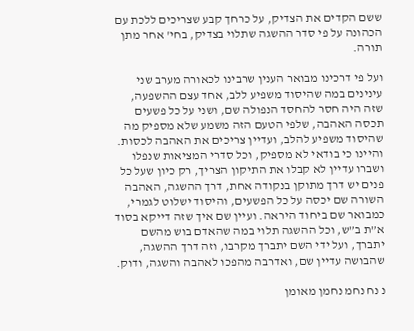ששם הקדים את הצדיק, על כרחך קבע שצריכים ללכת עם הכהונה על פי סדר ההשגה שתלוי בצדיק, בחי' אחר מתן תורה.

ועל פי דרכינו מבואר הענין שרבינו לכאורה מערב שני עינינים במה שהיסוד משפיע ללב, אחד עצם ההשפעה, שזה היה חסר להחסד הנפולה שם, ושני על כל פשעים תכסה האהבה, שלפי הטעם הזה משמע שלא מספיק מה שהיסוד משפיע להלב, ועדיין צריכים את האהבה לכסות. והיינו כי בודאי לא מספיק, וכל סדרי המציאות שנפלו ושברו עדיין לא קבלו את התיקון הצריך, רק כיון שעל כל פנים יש דרך מתוקן בנקודה אחת, דרך ההשגה, האהבה השורה שם יכסה על כל הפשעים, והיסוד ישלוט לגמרי, כמבואר שם ביחוד היראה. ועיין שם איך שזה דייקא בסוד א”ת ב”ש, וכל ההשגה תלוי במה שהאדם בוש מהשם יתברך, ועל ידי השם יתברך מקרבו, וזה דרך ההשגה, שהבושה עדיין שם, ואדרבה מהפכו לאהבה והשגה, ודוק.

נ נח נחמ נחמן מאומן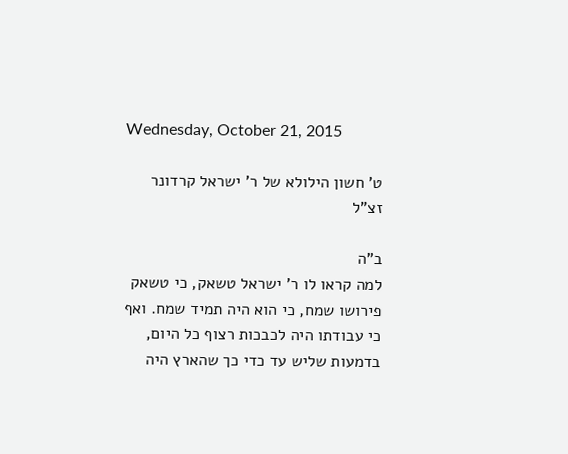Wednesday, October 21, 2015

ט' חשון הילולא של ר' ישראל קרדונר זצ"ל

ב"ה
למה קראו לו ר' ישראל טשאק, כי טשאק פירושו שמח, כי הוא היה תמיד שמח. ואף כי עבודתו היה לכבכות רצוף כל היום, בדמעות שליש עד כדי כך שהארץ היה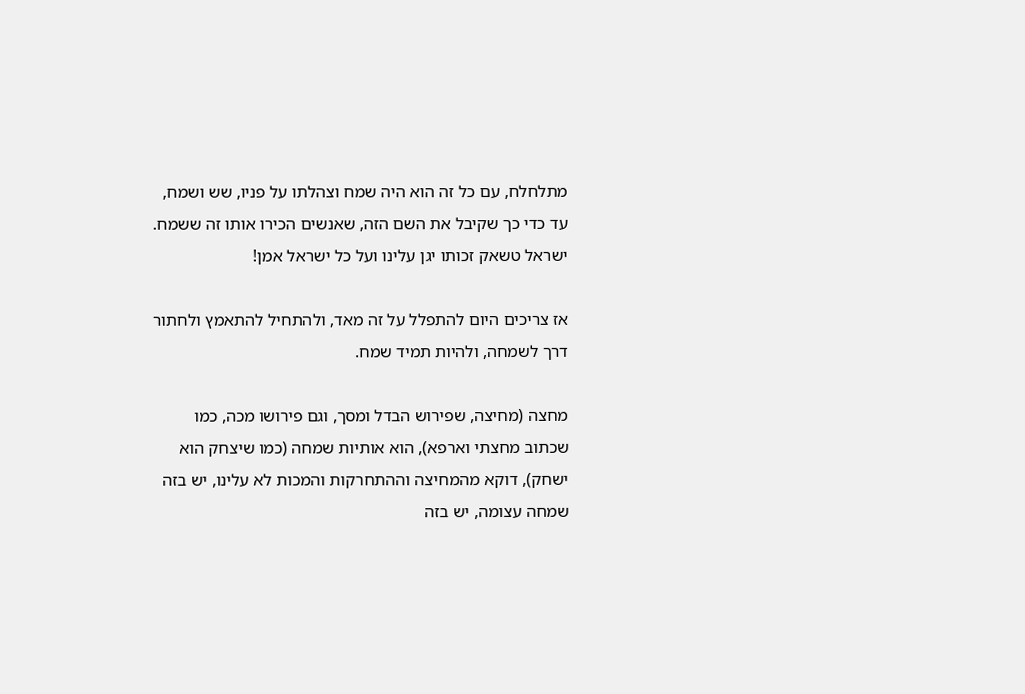מתלחלח, עם כל זה הוא היה שמח וצהלתו על פניו, שש ושמח, עד כדי כך שקיבל את השם הזה, שאנשים הכירו אותו זה ששמח. ישראל טשאק זכותו יגן עלינו ועל כל ישראל אמן!

אז צריכים היום להתפלל על זה מאד, ולהתחיל להתאמץ ולחתור דרך לשמחה, ולהיות תמיד שמח.

מחצה (מחיצה, שפירוש הבדל ומסך, וגם פירושו מכה, כמו שכתוב מחצתי וארפא), הוא אותיות שמחה (כמו שיצחק הוא ישחק), דוקא מהמחיצה וההתחרקות והמכות לא עלינו, יש בזה שמחה עצומה, יש בזה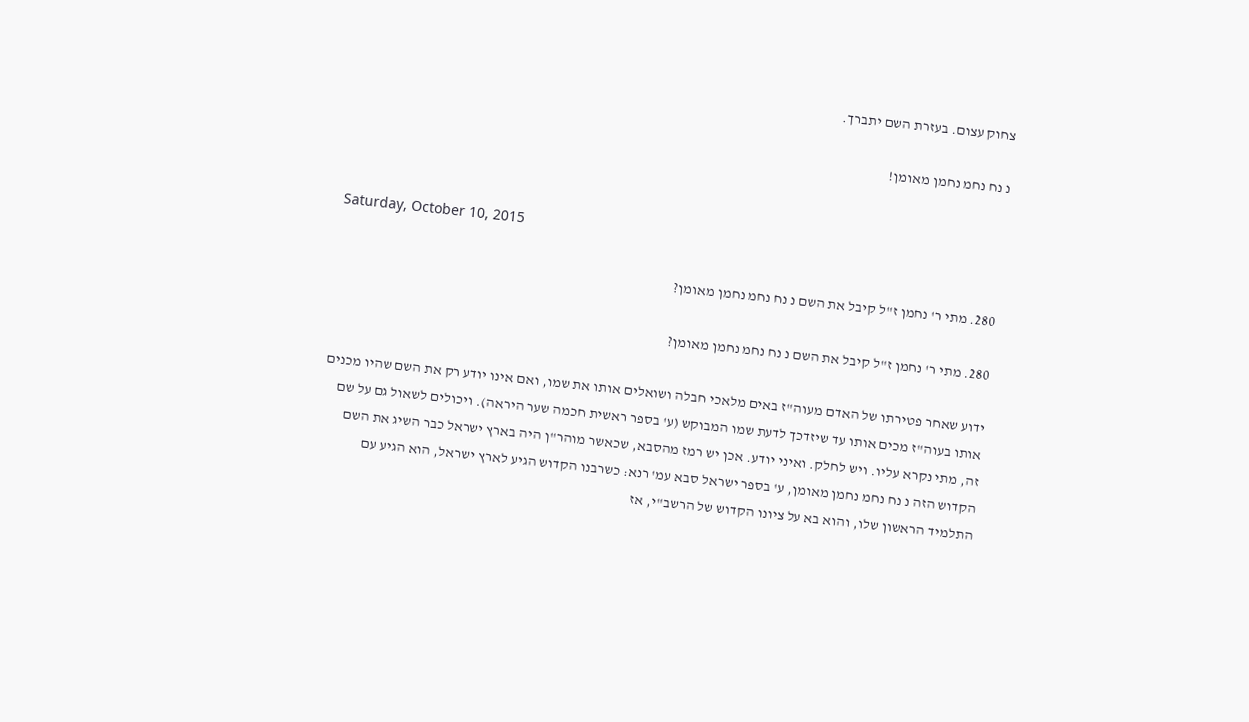צחוק עצום. בעזרת השם יתברך.

נ נח נחמ נחמן מאומן!


Saturday, October 10, 2015

280. מתי ר' נחמן ז"ל קיבל את השם נ נח נחמ נחמן מאומן?

280. מתי ר' נחמן ז"ל קיבל את השם נ נח נחמ נחמן מאומן?

ידוע שאחר פטירתו של האדם מעוה"ז באים מלאכי חבלה ושואלים אותו את שמו, ואם אינו יודע רק את השם שהיו מכנים אותו בעוה"ז מכים אותו עד שיזדכך לדעת שמו המבוקש (ע' בספר ראשית חכמה שער היראה). ויכולים לשאול גם על שם זה, מתי נקרא עליו. ויש לחלק. ואיני יודע. אכן יש רמז מהסבא, שכאשר מוהר"ן היה בארץ ישראל כבר השיג את השם הקדוש הזה נ נח נחמ נחמן מאומן, ע' בספר ישראל סבא עמ' רנא: כשרבנו הקדוש הגיע לארץ ישראל, הוא הגיע עם התלמיד הראשון שלו, והוא בא על ציונו הקדוש של הרשב"י, אז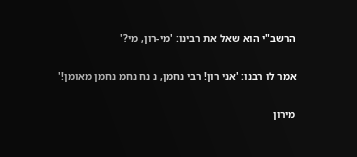הרשב"י הוא שאל את רבינו: 'מי-רון, מי?'

אמר לו רבנו: 'אני רון! רבי נחמן, נ נח נחמ נחמן מאומן!'

מירון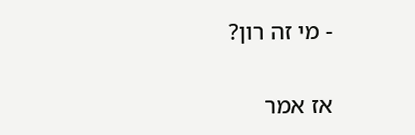- מי זה רון?

אז אמר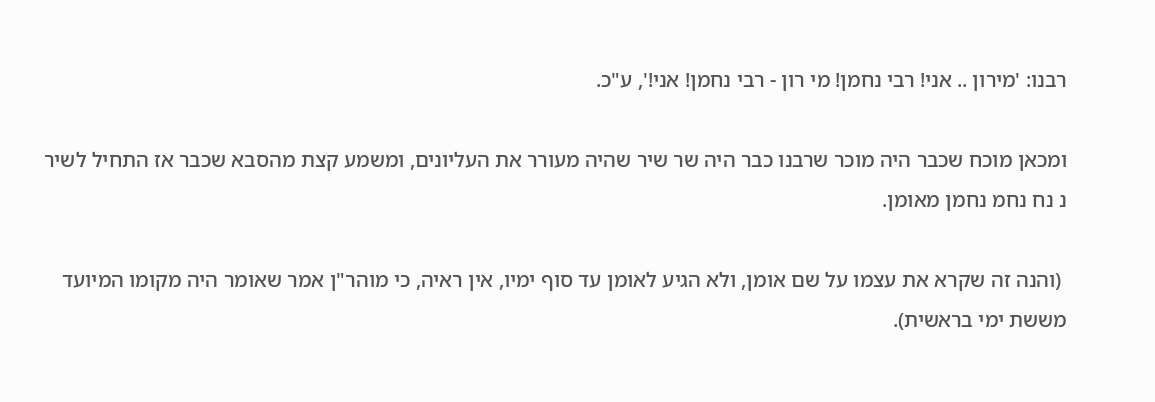רבנו: 'מירון .. אני! רבי נחמן! מי רון - רבי נחמן! אני!', ע"כ.

ומכאן מוכח שכבר היה מוכר שרבנו כבר היה שר שיר שהיה מעורר את העליונים, ומשמע קצת מהסבא שכבר אז התחיל לשיר נ נח נחמ נחמן מאומן.

 (והנה זה שקרא את עצמו על שם אומן, ולא הגיע לאומן עד סוף ימיו, אין ראיה, כי מוהר"ן אמר שאומר היה מקומו המיועד מששת ימי בראשית).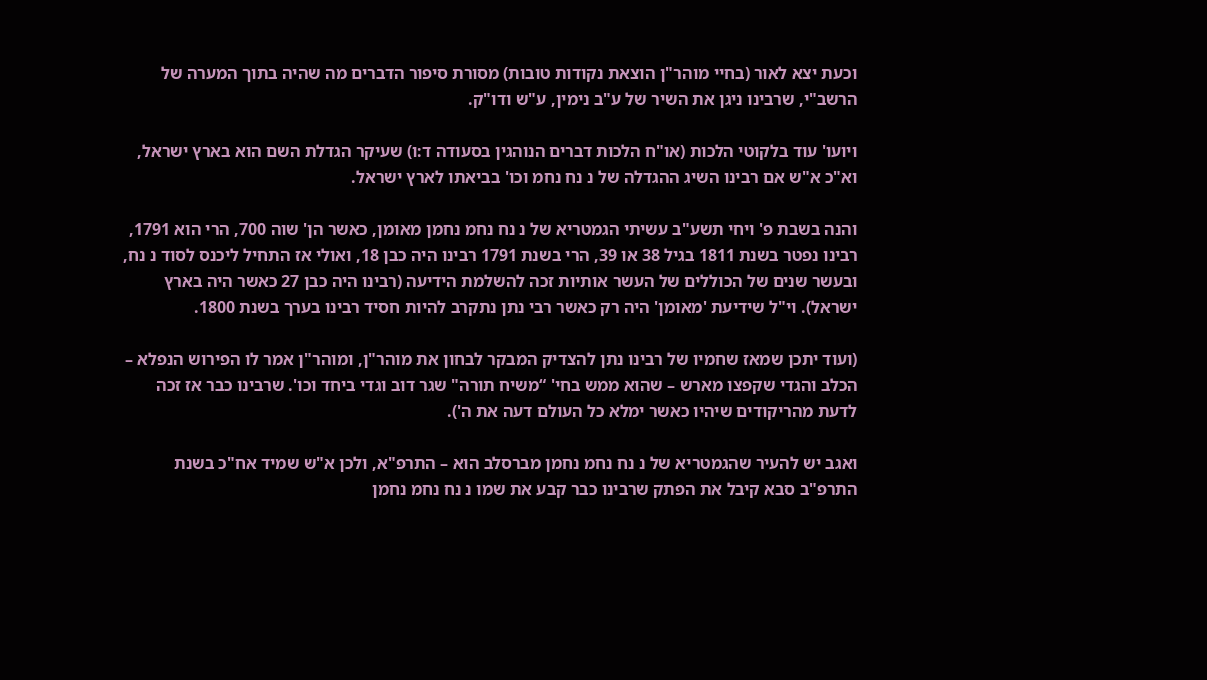וכעת יצא לאור (בחיי מוהר"ן הוצאת נקודות טובות) מסורת סיפור הדברים מה שהיה בתוך המערה של הרשב"י, שרבינו ניגן את השיר של ע"ב נימין, ע"ש ודו"ק.

ויועו' עוד בלקוטי הלכות (או"ח הלכות דברים הנוהגין בסעודה ד:ו) שעיקר הגדלת השם הוא בארץ ישראל, וא"כ א"ש אם רבינו השיג ההגדלה של נ נח נחמ וכו' בביאתו לארץ ישראל.

והנה בשבת פ' ויחי תשע"ב עשיתי הגמטריא של נ נח נחמ נחמן מאומן, כאשר הן' שוה 700, הרי הוא 1791, רבינו נפטר בשנת 1811 בגיל 38 או 39, הרי בשנת 1791 רבינו היה כבן 18, ואולי אז התחיל ליכנס לסוד נ נח, ובעשר שנים של הכוללים של העשר אותיות זכה להשלמת הידיעה (רבינו היה כבן 27 כאשר היה בארץ ישראל). וי"ל שידיעת 'מאומן' היה רק כאשר רבי נתן נתקרב להיות חסיד רבינו בערך בשנת 1800.

(ועוד יתכן שמאז שחמיו של רבינו נתן להצדיק המבקר לבחון את מוהר"ן, ומוהר"ן אמר לו הפירוש הנפלא – הכלב והגדי שקפצו מארש – שהוא ממש בחי' “משיח תורה" שגר דוב וגדי ביחד וכו'. שרבינו כבר אז זכה לדעת מהריקודים שיהיו כאשר ימלא כל העולם דעה את ה').

ואגב יש להעיר שהגמטריא של נ נח נחמ נחמן מברסלב הוא – התרפ"א, ולכן א"ש שמיד אח"כ בשנת התרפ"ב סבא קיבל את הפתק שרבינו כבר קבע את שמו נ נח נחמ נחמן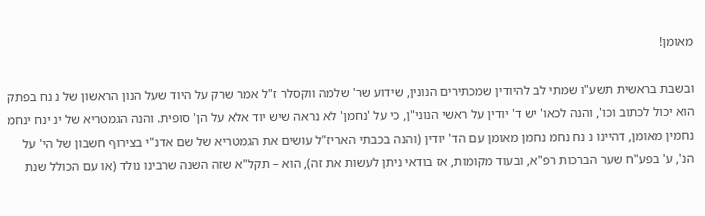מאומן!

ובשבת בראשית תשע"ו שמתי לב להיודין שמכתירים הנונין, שידוע שר' שלמה ווקסלר ז"ל אמר שרק על היוד שעל הנון הראשון של נ נח בפתק הוא יכול לכתוב וכו', והנה לכאו' יש ד' יודין על ראשי הנוני"ן, כי על 'נחמן' לא נראה שיש יוד אלא על הן' סופית. והנה הגמטריא של ינ ינח ינחמ נחמין מאומן, דהיינו נ נח נחמ נחמן מאומן עם הד' יודין (והנה בכבתי האריז"ל עושים את הגמטריא של שם אדנ"י בצירוף חשבון של הי' על הנ', ע' בפע"ח שער הברכות רפ"א, ובעוד מקומות, אז בודאי ניתן לעשות את זה), הוא – תקל"א שזה השנה שרבינו נולד (או עם הכולל שנת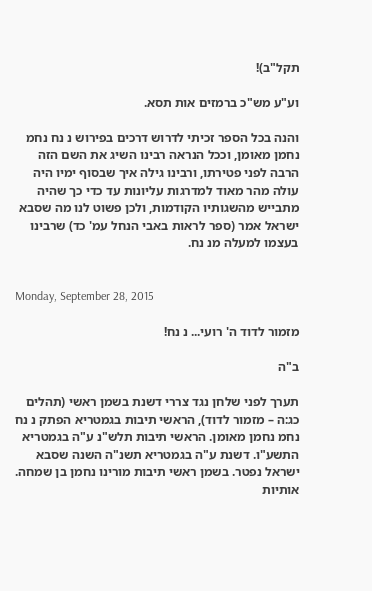תקל"ב)!

וע"ע מש"כ ברמזים אות תסא.

והנה בכל הספר זכיתי לדרוש דרכים בפירוש נ נח נחמ נחמן מאומן, וככל הנראה רבינו השיג את השם הזה הרבה לפני פטירתו, ורבינו גילה איך שבסוף ימיו היה עולה מהר מאוד למדרגות עליונות עד כדי כך שהיה מתבייש מהשגותיו הקודמות, ולכן פשוט לנו מה שסבא ישראל אמר (ספר לראות באבי הנחל עמ' כד) שרבינו בעצמו למעלה מנ נח.


Monday, September 28, 2015

מזמור לדוד ה' רועי... נ נח!

ב"ה

תערך לפני שלחן נגד צררי דשנת בשמן ראשי (תהלים כג:ה – מזמור לדוד), הראשי תיבות בגמטריא הפתק נ נח נחמ נחמן מאומן. הראשי תיבות תלש"נ ע"ה בגמטריא התשע"ו. דשנת ע"ה בגמטריא תשנ"ה השנה שסבא ישראל נפטר. בשמן ראשי תיבות מורינו נחמן בן שמחה. אותיות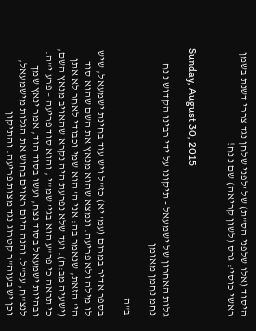היסוד (אלו שלפני הס"ת) של 'לפני שלחן נגד צררי דשנת בשמן ראשי כוסי': גרס (לשון קריאה) שם נ נח!


Sunday, August 30, 2015

גלות האחרון של ישמעאל - תיקונו על ידי רבינו הקדוש נ נח נחמ נחמן מאומן

ב"ה

בספר אדיר במרום (עמ' יא) כז"ל ויש עוד בחינת ישמעאל, שיש לו מילה ולא פריעה. ונמצא שהוא מנאץ את השם שהוא סוד הי' הזאת, שנאמר בה: אני ה' הוא שמי וכבודי לאחר לא אתן (ישעיה מב:ח). ועד שלא נפרעת היה נקרא שהאויב מנאץ השם, כי תראה כי פר"ע הוא בגי' שמ"י , והוא סוד פריעה – פרע י"ה. ובהיות ישמעאל בסוד נצח, ועשו בסוד הוד, אמר ינאץ שמך לנצ"ח, עכ"ל. והנה היום ראוים בחוש את הגלות מישמעאל, וכן יש בעוה"ר קטרוג נגד מצות פריעה. והתיקון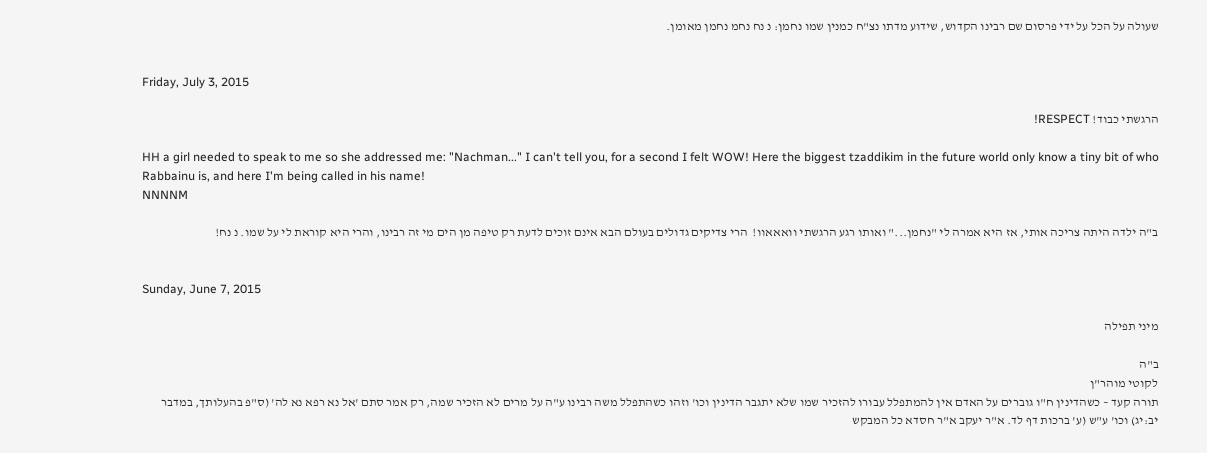שעולה על הכל על ידי פרסום שם רבינו הקדוש, שידוע מדתו נצ"ח כמנין שמו נחמן: נ נח נחמ נחמן מאומן.


Friday, July 3, 2015

הרגשתי כבוד! RESPECT!

HH a girl needed to speak to me so she addressed me: "Nachman..." I can't tell you, for a second I felt WOW! Here the biggest tzaddikim in the future world only know a tiny bit of who Rabbainu is, and here I'm being called in his name!
NNNNM

ב"ה ילדה היתה צריכה אותי, אז היא אמרה לי "נחמן..." ואותו רגע הרגשתי וואאאוו!  הרי צדיקים גדולים בעולם הבא אינם זוכים לדעת רק טיפה מן הים מי זה רבינו, והרי היא קוראת לי על שמו. נ נח!


Sunday, June 7, 2015

מיני תפילה

ב"ה
לקוטי מוהר"ן
תורה קעד – כשהדינין ח"ו גוברים על האדם אין להמתפלל עבורו להזכיר שמו שלא יתגבר הדינין וכו' וזהו כשהתפלל משה רבינו ע"ה על מרים לא הזכיר שמה, רק אמר סתם 'אל נא רפא נא לה' (ס"פ בהעלותך, במדבר יב:יג) וכו' ע"ש (ע' ברכות דף לד. א"ר יעקב א"ר חסדא כל המבקש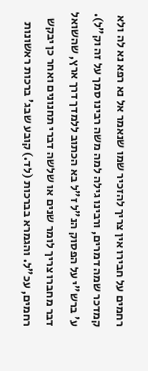רחמים על חבירו אין צריך להזכיר שמו שנאמר אל נא רפא נא לה ולא קמדכר שמה דמרים, ורבינו גילה למה משה רבינו סמך על זה וק"ל).
ע' ברש"י על הפסוק הנ"ל ז"ל בא הכתוב ללמדך דרך ארץ, שהשואל דבר מחברו צריך לומר שנים או שלשה דברי תחנונים ואחר כן יבקש רחמים, עכ"ל. והגמרא בברכות (לד.) קובע שבג' ברכות ראשונות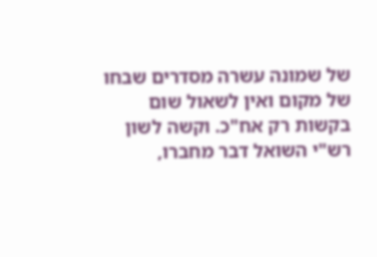של שמונה עשרה מסדרים שבחו של מקום ואין לשאול שום בקשות רק אח"כ. וקשה לשון רש"י השואל דבר מחברו,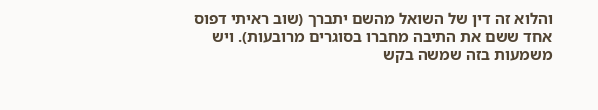והלוא זה דין של השואל מהשם יתברך (שוב ראיתי דפוס אחד ששם את התיבה מחברו בסוגרים מרובעות). ויש משמעות בזה שמשה בקש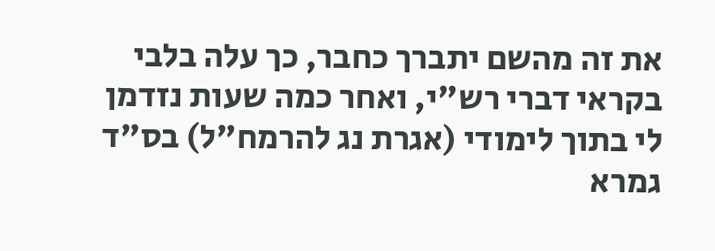את זה מהשם יתברך כחבר, כך עלה בלבי בקראי דברי רש"י, ואחר כמה שעות נזדמן לי בתוך לימודי (אגרת נג להרמח"ל) בס"ד גמרא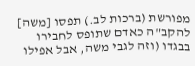מפורשת (ברכות לב.) תפסו [משה] להקב"ה כאדם שתופס לחבירו בבגדו (וזה לגבי משה, אבל אפילו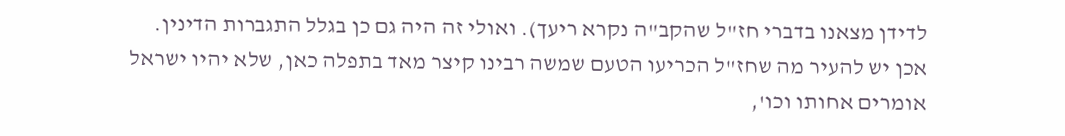לדידן מצאנו בדברי חז"ל שהקב"ה נקרא ריעך). ואולי זה היה גם כן בגלל התגברות הדינין.
אכן יש להעיר מה שחז"ל הכריעו הטעם שמשה רבינו קיצר מאד בתפלה כאן, שלא יהיו ישראל אומרים אחותו וכו',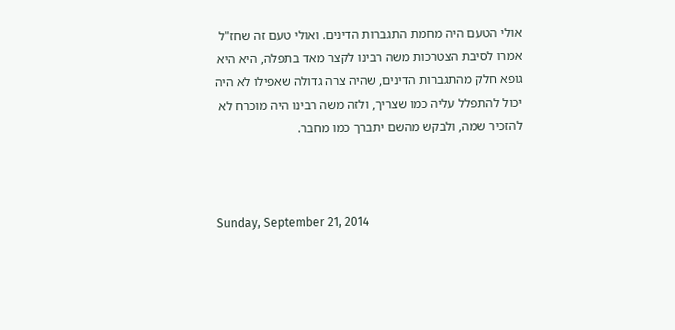אולי הטעם היה מחמת התגברות הדינים. ואולי טעם זה שחז"ל אמרו לסיבת הצטרכות משה רבינו לקצר מאד בתפלה, היא היא גופא חלק מהתגברות הדינים, שהיה צרה גדולה שאפילו לא היה יכול להתפלל עליה כמו שצריך, ולזה משה רבינו היה מוכרח לא להזכיר שמה, ולבקש מהשם יתברך כמו מחבר.



Sunday, September 21, 2014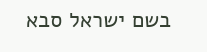בשם ישראל סבא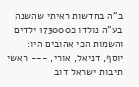ב"ה בחדשות ראיתי שהשנה בע"ה נולדו כ173000 ילדים והשמות הכי אהובים היו: יוסף, דניאל, אורי, --- ראשי תיבות ישראל דוב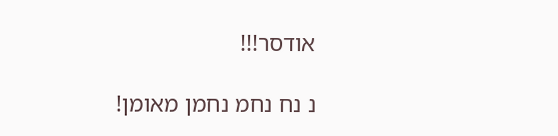אודסר!!!

נ נח נחמ נחמן מאומן!